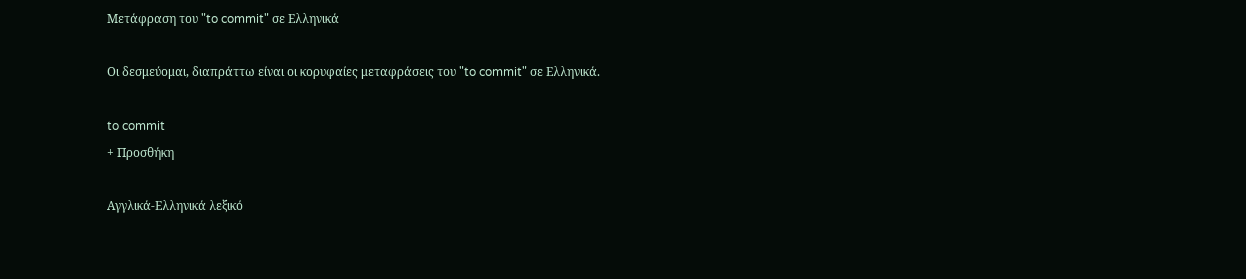Μετάφραση του "to commit" σε Ελληνικά

Οι δεσμεύομαι, διαπράττω είναι οι κορυφαίες μεταφράσεις του "to commit" σε Ελληνικά.

to commit
+ Προσθήκη

Αγγλικά-Ελληνικά λεξικό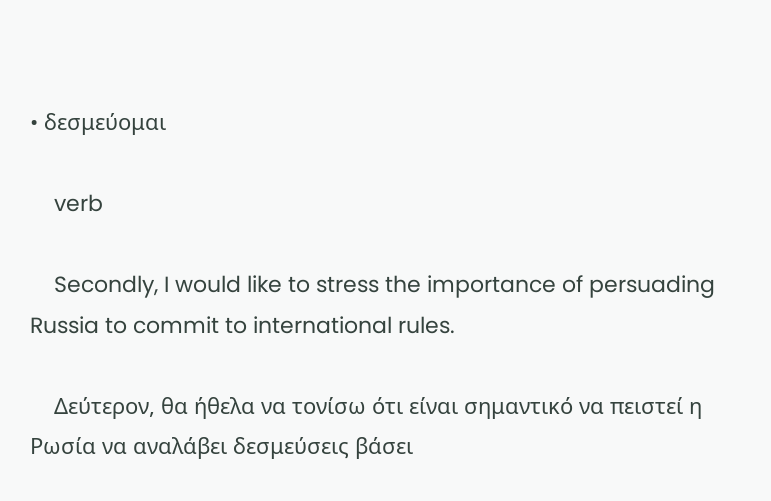• δεσμεύομαι

    verb

    Secondly, I would like to stress the importance of persuading Russia to commit to international rules.

    Δεύτερον, θα ήθελα να τονίσω ότι είναι σημαντικό να πειστεί η Ρωσία να αναλάβει δεσμεύσεις βάσει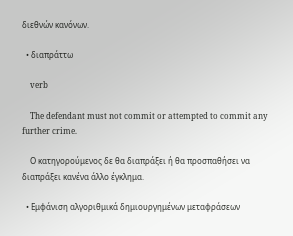διεθνών κανόνων.

  • διαπράττω

    verb

    The defendant must not commit or attempted to commit any further crime.

    Ο κατηγορούμενος δε θα διαπράξει ή θα προσπαθήσει να διαπράξει κανένα άλλο έγκλημα.

  • Εμφάνιση αλγοριθμικά δημιουργημένων μεταφράσεων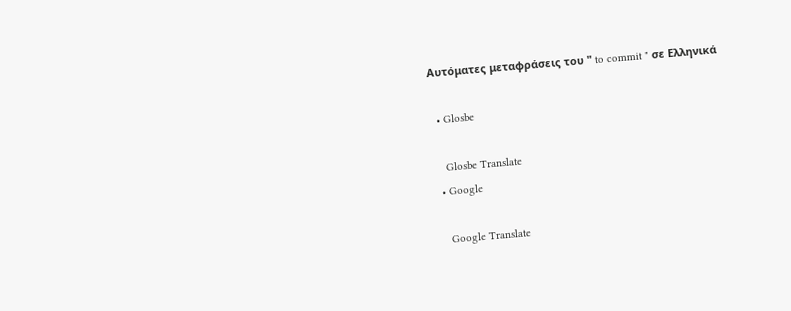Αυτόματες μεταφράσεις του " to commit " σε Ελληνικά

  • Glosbe

    Glosbe Translate
  • Google

    Google Translate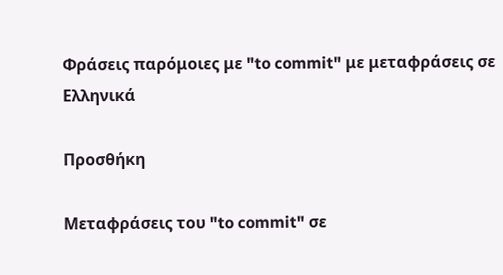Φράσεις παρόμοιες με "to commit" με μεταφράσεις σε Ελληνικά

Προσθήκη

Μεταφράσεις του "to commit" σε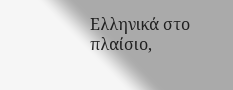Ελληνικά στο πλαίσιο,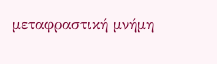μεταφραστική μνήμη